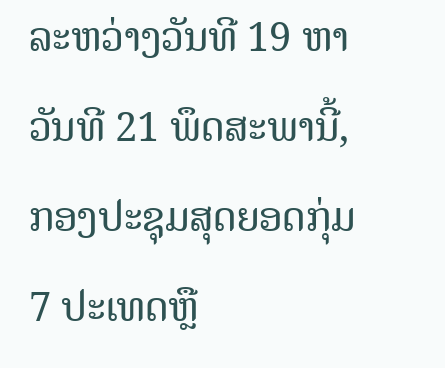ລະຫວ່າງວັນທີ 19 ຫາວັນທີ 21 ພຶດສະພານີ້, ກອງປະຊຸມສຸດຍອດກຸ່ມ 7 ປະເທດຫຼື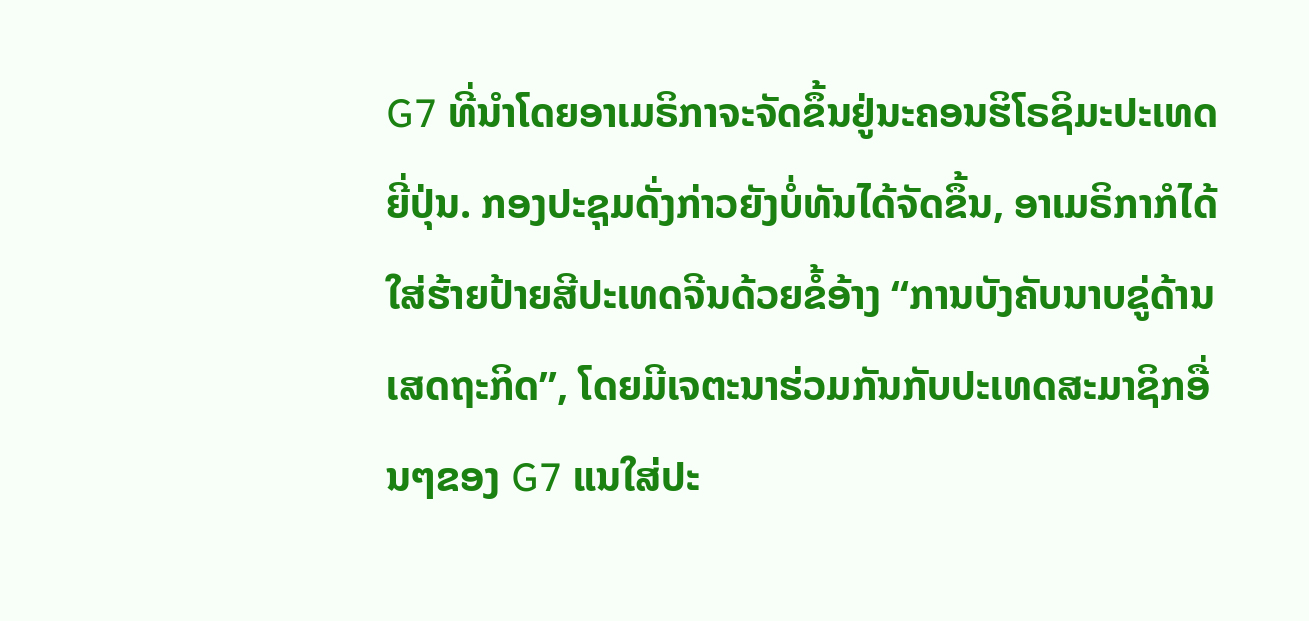G7 ທີ່ນຳໂດຍອາເມຣິກາຈະຈັດຂຶ້ນຢູ່ນະຄອນຮິໂຣຊິມະປະເທດຍີ່ປຸ່ນ. ກອງປະຊຸມດັ່ງກ່າວຍັງບໍ່ທັນໄດ້ຈັດຂຶ້ນ, ອາເມຣິກາກໍໄດ້ໃສ່ຮ້າຍປ້າຍສີປະເທດຈີນດ້ວຍຂໍ້ອ້າງ “ການບັງຄັບນາບຂູ່ດ້ານເສດຖະກິດ”, ໂດຍມີເຈຕະນາຮ່ວມກັນກັບປະເທດສະມາຊິກອື່ນໆຂອງ G7 ແນໃສ່ປະ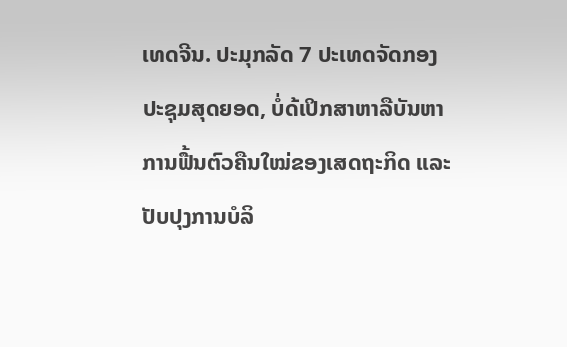ເທດຈີນ. ປະມຸກລັດ 7 ປະເທດຈັດກອງປະຊຸມສຸດຍອດ, ບໍ່ດ້ເປິກສາຫາລືບັນຫາການຟື້ນຕົວຄືນໃໝ່ຂອງເສດຖະກິດ ແລະ ປັບປຸງການບໍລິ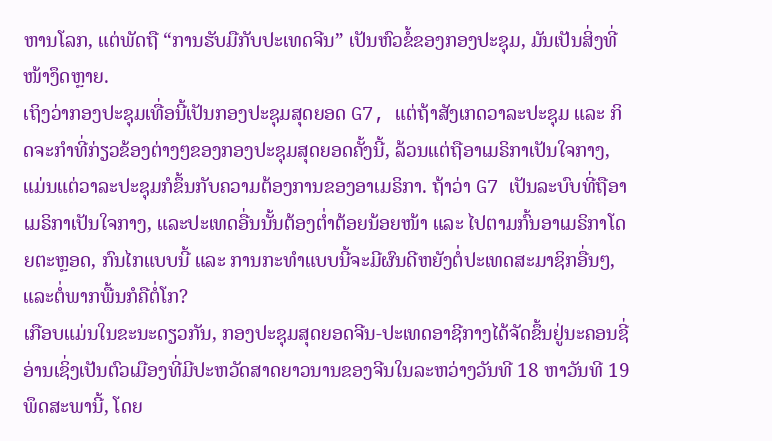ຫານໂລກ, ແຕ່ພັດຖື “ການຮັບມືກັບປະເທດຈີນ” ເປັນຫົວຂໍ້ຂອງກອງປະຊຸມ, ມັນເປັນສິ່ງທີ່ໜ້າງຶດຫຼາຍ.
ເຖິງວ່າກອງປະຊຸມເທື່ອນີ້ເປັນກອງປະຊຸມສຸດຍອດ G7, ແຕ່ຖ້າສັງເກດວາລະປະຊຸມ ແລະ ກິດຈະກຳທີ່ກ່ຽວຂ້ອງຕ່າງໆຂອງກອງປະຊຸມສຸດຍອດຄັ້ງນີ້, ລ້ວນແຕ່ຖືອາເມຣິກາເປັນໃຈກາງ, ແມ່ນແຕ່ວາລະປະຊຸມກໍຂຶ້ນກັບຄວາມຕ້ອງການຂອງອາເມຣິກາ. ຖ້າວ່າ G7 ເປັນລະບົບທີ່ຖືອາເມຣິກາເປັນໃຈກາງ, ແລະປະເທດອື່ນນັ້ນຕ້ອງຕ່ຳຕ້ອຍນ້ອຍໜ້າ ແລະ ໄປຕາມກົ້ນອາເມຣິກາໂດຍຕະຫຼອດ, ກົນໄກແບບນີ້ ແລະ ການກະທຳແບບນີ້ຈະມີຜົນດີຫຍັງຕໍ່ປະເທດສະມາຊິກອື່ນໆ, ແລະຕໍ່ພາກພື້ນກໍຄືຕໍ່ໂກ?
ເກືອບແມ່ນໃນຂະນະດຽວກັນ, ກອງປະຊຸມສຸດຍອດຈີນ-ປະເທດອາຊີກາງໄດ້ຈັດຂຶ້ນຢູ່ນະຄອນຊີ່ອ່ານເຊິ່ງເປັນຕົວເມືອງທີ່ມີປະຫວັດສາດຍາວນານຂອງຈີນໃນລະຫວ່າງວັນທີ 18 ຫາວັນທີ 19 ພຶດສະພານີ້, ໂດຍ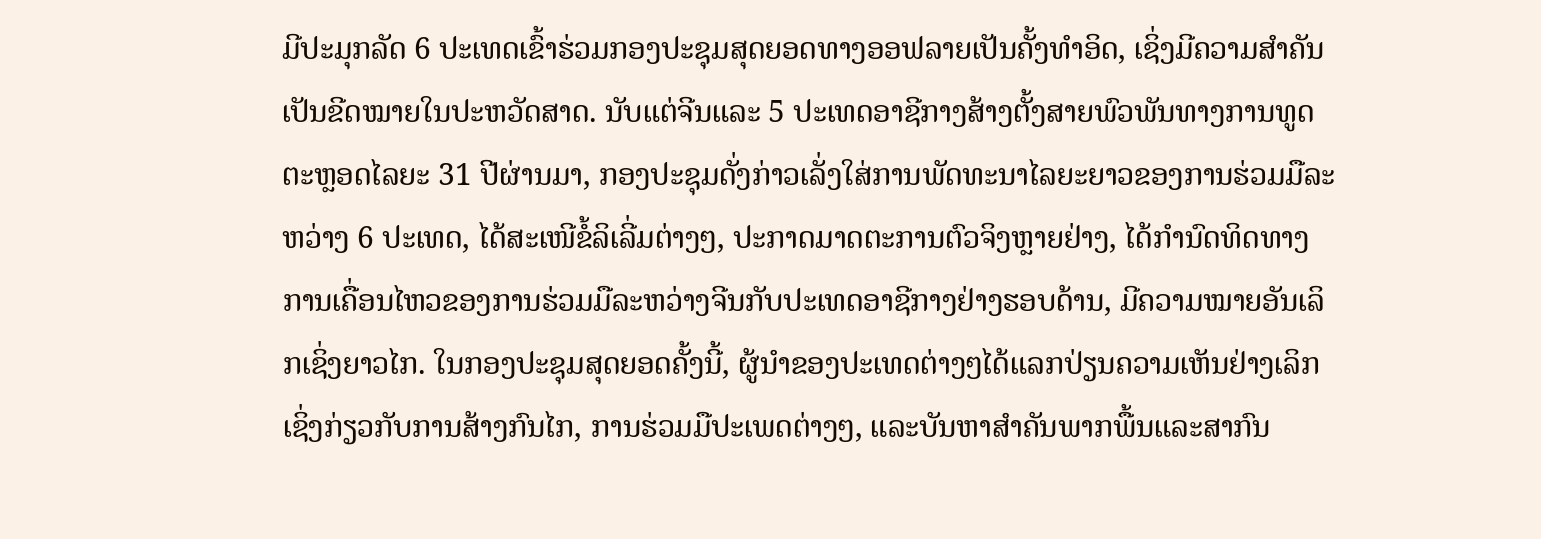ມີປະມຸກລັດ 6 ປະເທດເຂົ້າຮ່ວມກອງປະຊຸມສຸດຍອດທາງອອຟລາຍເປັນຄັ້ງທຳອິດ, ເຊິ່ງມີຄວາມສຳຄັນເປັນຂີດໝາຍໃນປະຫວັດສາດ. ນັບແຕ່ຈີນແລະ 5 ປະເທດອາຊີກາງສ້າງຕັ້ງສາຍພົວພັນທາງການທູດຕະຫຼອດໄລຍະ 31 ປີຜ່ານມາ, ກອງປະຊຸມດັ່ງກ່າວເລັ່ງໃສ່ການພັດທະນາໄລຍະຍາວຂອງການຮ່ວມມືລະຫວ່າງ 6 ປະເທດ, ໄດ້ສະເໜີຂໍ້ລິເລີ່ມຕ່າງໆ, ປະກາດມາດຕະການຕົວຈິງຫຼາຍຢ່າງ, ໄດ້ກຳນົດທິດທາງການເຄື່ອນໄຫວຂອງການຮ່ວມມືລະຫວ່າງຈີນກັບປະເທດອາຊີກາງຢ່າງຮອບດ້ານ, ມີຄວາມໝາຍອັນເລິກເຊິ່ງຍາວໄກ. ໃນກອງປະຊຸມສຸດຍອດຄັ້ງນີ້, ຜູ້ນຳຂອງປະເທດຕ່າງໆໄດ້ແລກປ່ຽນຄວາມເຫັນຢ່າງເລິກເຊິ່ງກ່ຽວກັບການສ້າງກົນໄກ, ການຮ່ວມມືປະເພດຕ່າງໆ, ແລະບັນຫາສຳຄັນພາກພື້ນແລະສາກົນ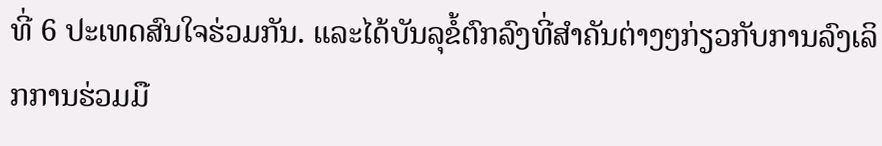ທີ່ 6 ປະເທດສົນໃຈຮ່ວມກັນ. ແລະໄດ້ບັນລຸຂໍ້ຕົກລົງທີ່ສຳຄັນຕ່າງໆກ່ຽວກັບການລົງເລິກການຮ່ວມມື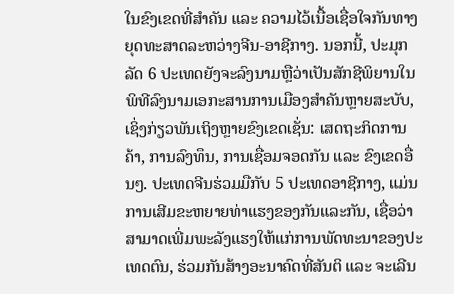ໃນຂົງເຂດທີ່ສຳຄັນ ແລະ ຄວາມໄວ້ເນື້ອເຊື່ອໃຈກັນທາງຍຸດທະສາດລະຫວ່າງຈີນ-ອາຊີກາງ. ນອກນີ້, ປະມຸກລັດ 6 ປະເທດຍັງຈະລົງນາມຫຼືວ່າເປັນສັກຊີພິຍານໃນພິທີລົງນາມເອກະສານການເມືອງສຳຄັນຫຼາຍສະບັບ, ເຊິ່ງກ່ຽວພັນເຖິງຫຼາຍຂົງເຂດເຊັ່ນ: ເສດຖະກິດການຄ້າ, ການລົງທຶນ, ການເຊື່ອມຈອດກັນ ແລະ ຂົງເຂດອື່ນໆ. ປະເທດຈີນຮ່ວມມືກັບ 5 ປະເທດອາຊີກາງ, ແມ່ນການເສີມຂະຫຍາຍທ່າແຮງຂອງກັນແລະກັນ, ເຊື່ອວ່າສາມາດເພີ່ມພະລັງແຮງໃຫ້ແກ່ການພັດທະນາຂອງປະເທດຕົນ, ຮ່ວມກັນສ້າງອະນາຄົດທີ່ສັນຕິ ແລະ ຈະເລີນ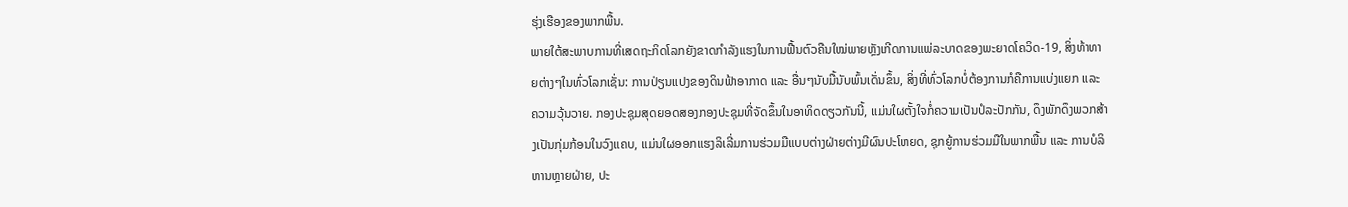ຮຸ່ງເຮືອງຂອງພາກພື້ນ.
ພາຍໃຕ້ສະພາບການທີ່ເສດຖະກິດໂລກຍັງຂາດກຳລັງແຮງໃນການຟື້ນຕົວຄືນໃໝ່ພາຍຫຼັງເກີດການແພ່ລະບາດຂອງພະຍາດໂຄວິດ-19, ສິ່ງທ້າທາຍຕ່າງໆໃນທົ່ວໂລກເຊັ່ນ: ການປ່ຽນແປງຂອງດິນຟ້າອາກາດ ແລະ ອື່ນໆນັບມື້ນັບພົ້ນເດັ່ນຂຶ້ນ, ສິ່ງທີ່ທົ່ວໂລກບໍ່ຕ້ອງການກໍຄືການແບ່ງແຍກ ແລະ ຄວາມວຸ້ນວາຍ. ກອງປະຊຸມສຸດຍອດສອງກອງປະຊຸມທີ່ຈັດຂຶ້ນໃນອາທິດດຽວກັນນີ້, ແມ່ນໃຜຕັ້ງໃຈກໍ່ຄວາມເປັນປໍລະປັກກັນ, ດຶງພັກດຶງພວກສ້າງເປັນກຸ່ມກ້ອນໃນວົງແຄບ, ແມ່ນໃຜອອກແຮງລິເລີ່ມການຮ່ວມມືແບບຕ່າງຝ່າຍຕ່າງມີຜົນປະໂຫຍດ, ຊຸກຍູ້ການຮ່ວມມືໃນພາກພື້ນ ແລະ ການບໍລິຫານຫຼາຍຝ່າຍ, ປະ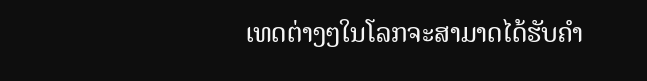ເທດຕ່າງໆໃນໂລກຈະສາມາດໄດ້ຮັບຄຳ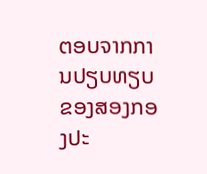ຕອບຈາກການປຽບທຽບຂອງສອງກອງປະ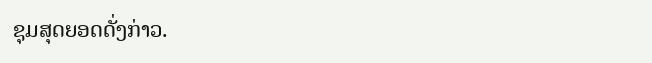ຊຸມສຸດຍອດດັ່ງກ່າວ.